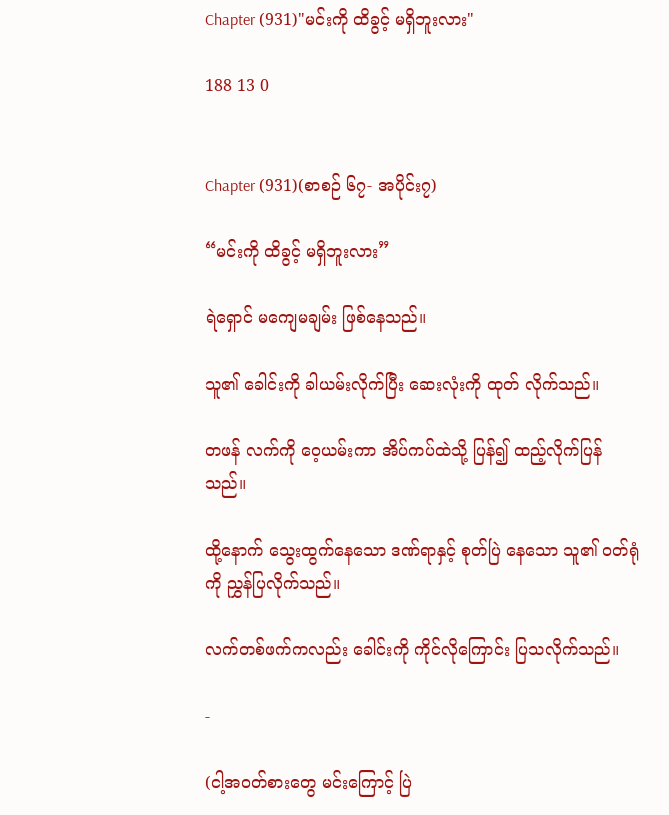Chapter (931)"မင်းကို ထိခွင့် မရှိဘူးလား"

188 13 0


Chapter (931)(စာစဉ် ၆၇- အပိုင်း၇)

“မင်းကို ထိခွင့် မရှိဘူးလား”

ရဲရှောင် မကျေမချမ်း ဖြစ်နေသည်။

သူ၏ ခေါင်းကို ခါယမ်းလိုက်ပြီး ဆေးလုံးကို ထုတ် လိုက်သည်။

တဖန် လက်ကို ဝေ့ယမ်းကာ အိပ်ကပ်ထဲသို့ ပြန်၍ ထည့်လိုက်ပြန်သည်။

ထို့နောက် သွေးထွက်နေသော ဒဏ်ရာနှင့် စုတ်ပြဲ နေသော သူ၏ ဝတ်ရုံကို ညွှန်ပြလိုက်သည်။

လက်တစ်ဖက်ကလည်း ခေါင်းကို ကိုင်လိုကြောင်း ပြသလိုက်သည်။

-

(ငါ့အဝတ်စားတွေ မင်းကြောင့် ပြဲ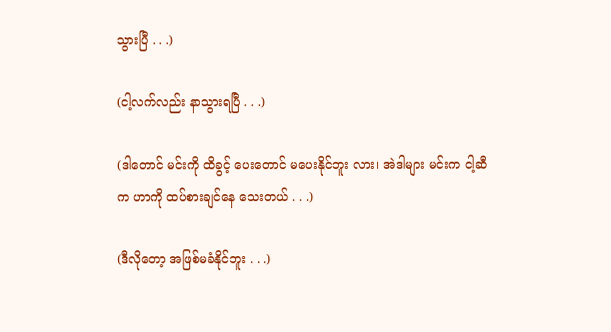သွားပြီ . . .)

(ငါ့လက်လည်း နာသွားရပြီ . . .)

(ဒါတောင် မင်းကို ထိခွင့် ပေးတောင် မပေးနိုင်ဘူး လား၊ အဲဒါများ မင်းက ငါ့ဆီက ဟာကို ထပ်စားချင်နေ သေးတယ် . . .)

(ဒီလိုတော့ အဖြစ်မခံနိုင်ဘူး . . .)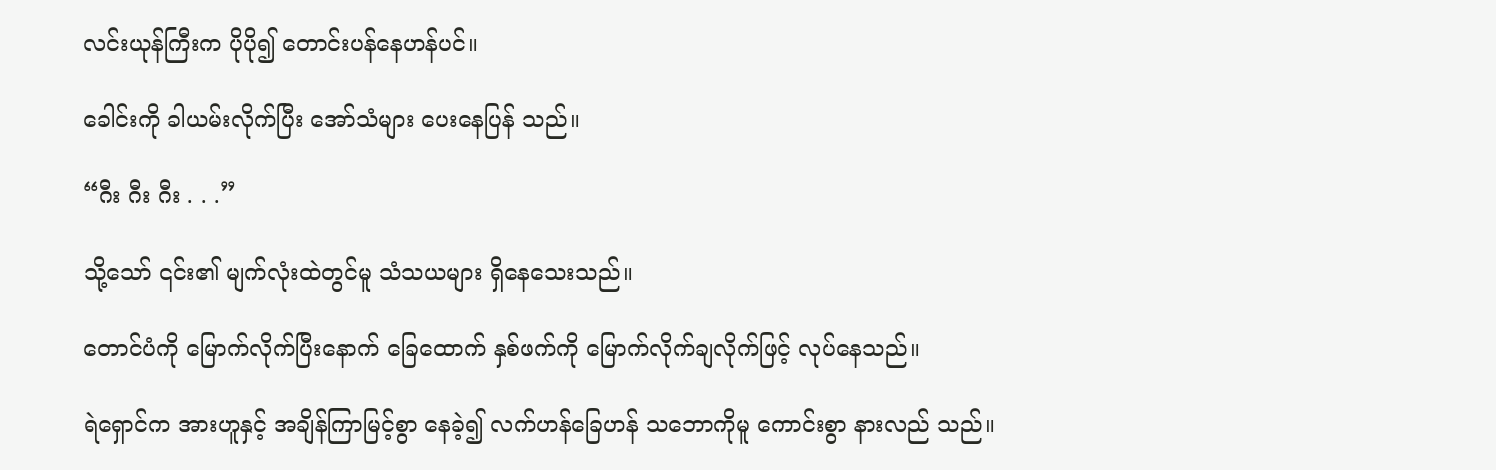လင်းယုန်ကြီးက ပိုပို၍ တောင်းပန်နေဟန်ပင်။

ခေါင်းကို ခါယမ်းလိုက်ပြီး အော်သံများ ပေးနေပြန် သည်။

“ဂီး ဂီး ဂီး . . .”

သို့သော် ၎င်း၏ မျက်လုံးထဲတွင်မူ သံသယများ ရှိနေသေးသည်။

တောင်ပံကို မြောက်လိုက်ပြီးနောက် ခြေထောက် နှစ်ဖက်ကို မြောက်လိုက်ချလိုက်ဖြင့် လုပ်နေသည်။

ရဲရှောင်က အားဟူနှင့် အချိန်ကြာမြင့်စွာ နေခဲ့၍ လက်ဟန်ခြေဟန် သဘောကိုမူ ကောင်းစွာ နားလည် သည်။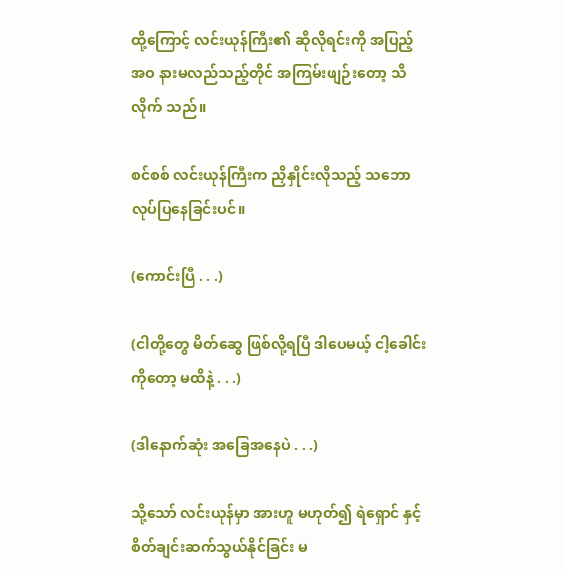ထို့ကြောင့် လင်းယုန်ကြီး၏ ဆိုလိုရင်းကို အပြည့် အဝ နားမလည်သည့်တိုင် အကြမ်းဖျဉ်းတော့ သိလိုက် သည်။

စင်စစ် လင်းယုန်ကြီးက ညှိနှိုင်းလိုသည့် သဘော လုပ်ပြနေခြင်းပင်။

(ကောင်းပြီ . . .)

(ငါတို့တွေ မိတ်ဆွေ ဖြစ်လို့ရပြီ ဒါပေမယ့် ငါ့ခေါင်း ကိုတော့ မထိနဲ့ . . .)

(ဒါနောက်ဆုံး အခြေအနေပဲ . . .)

သို့သော် လင်းယုန်မှာ အားဟူ မဟုတ်၍ ရဲရှောင် နှင့် စိတ်ချင်းဆက်သွယ်နိုင်ခြင်း မ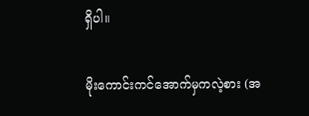ရှိပါ။

မိုးကောင်းကင်အောက်မှကလဲ့စား (အ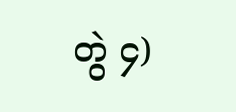တွဲ ၄)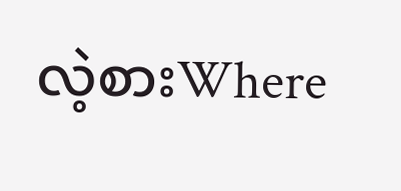လဲ့စားWhere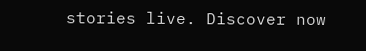stories live. Discover now